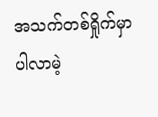အသက်တစ်ရှိုက်မှာ ပါလာမဲ့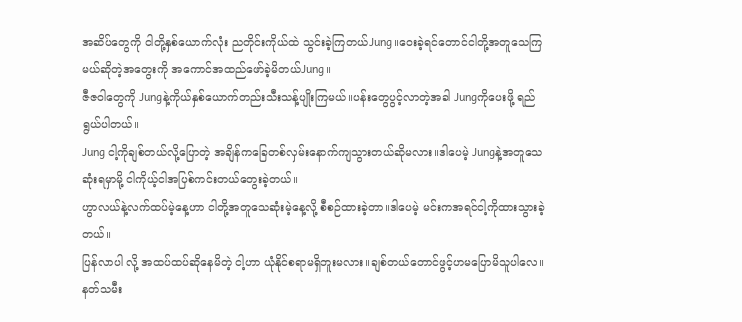အဆိပ်တွေကို ငါတို့နှစ်ယောက်လုံး ညတိုင်းကိုယ်ထဲ သွင်းခဲ့ကြတယ်Jung။ဝေးခဲ့ရင်တောင်ငါတို့အတူသေကြမယ်ဆိုတဲ့အတွေးကို အကောင်အထည်ဖော်ခဲ့မိတယ်Jung။
ဇီဇဝါတွေကို Jungနဲ့ကိုယ်နှစ်ယောက်တည်းသီးသန့်ပျိုးကြမယ်။ပန်းတွေပွင့်လာတဲ့အခါ Jungကိုပေးဖို့ ရည်ရွယ်ပါတယ်။
Jung ငါ့ကိုချစ်တယ်လို့ပြောတဲ့ အချိန်ကခြေတစ်လှမ်းနောက်ကျသွားတယ်ဆိုမလား။ဒါပေမဲ့ Jungနဲ့အတူသေဆုံးရမှာမို့ ငါကိုယ့်ငါအပြစ်ကင်းတယ်တွေးခဲ့တယ်။
ဟွာလယ်နဲ့လက်ထပ်မဲ့နေ့ဟာ ငါတို့အတူသေဆုံးမဲ့နေ့လို့ စီစဉ်ထားခဲ့တာ။ဒါပေမဲ့ မင်းကအရင်ငါ့ကိုထားသွားခဲ့တယ်။
ပြန်လာပါ လို့ အထပ်ထပ်ဆိုနေမိတဲ့ ငါ့ဟာ ယုံနိုင်စရာမရှိဘူးမလား။ချစ်တယ်တောင်ဖွင့်ဟမပြောမိသူပါလေ။
နတ်သမီး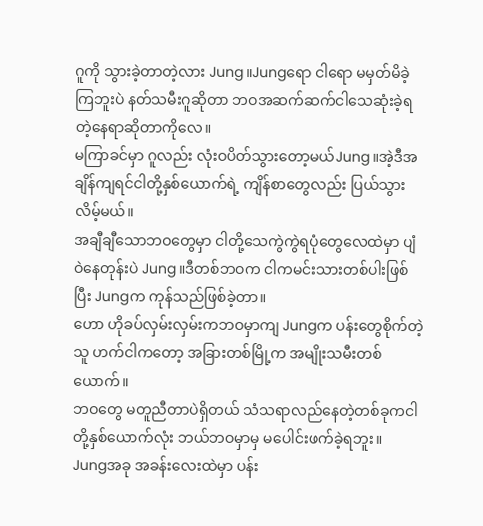ဂူကို သွားခဲ့တာတဲ့လား Jung။Jungရော ငါရော မမှတ်မိခဲ့ကြဘူးပဲ နတ်သမီးဂူဆိုတာ ဘဝအဆက်ဆက်ငါသေဆုံးခဲ့ရတဲ့နေရာဆိုတာကိုလေ။
မကြာခင်မှာ ဂူလည်း လုံးဝပိတ်သွားတော့မယ်Jung။အဲ့ဒီအချိန်ကျရင်ငါတို့နှစ်ယောက်ရဲ့ ကျိန်စာတွေလည်း ပြယ်သွားလိမ့်မယ်။
အချီချီသောဘဝတွေမှာ ငါတို့သေကွဲကွဲရပုံတွေလေထဲမှာ ပျံဝဲနေတုန်းပဲ Jung။ဒီတစ်ဘဝက ငါကမင်းသားတစ်ပါးဖြစ်ပြီး Jungက ကုန်သည်ဖြစ်ခဲ့တာ။
ဟော ဟိုခပ်လှမ်းလှမ်းကဘဝမှာကျ Jungက ပန်းတွေစိုက်တဲ့သူ ဟက်ငါကတော့ အခြားတစ်မြို့က အမျိုးသမီးတစ်ယောက်။
ဘဝတွေ မတူညီတာပဲရှိတယ် သံသရာလည်နေတဲ့တစ်ခုကငါတို့နှစ်ယောက်လုံး ဘယ်ဘဝမှာမှ မပေါင်းဖက်ခဲ့ရဘူး။
Jungအခု အခန်းလေးထဲမှာ ပန်း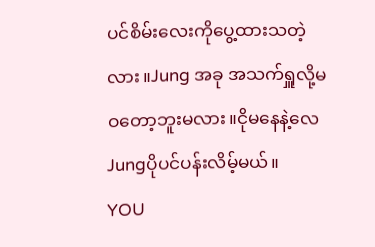ပင်စိမ်းလေးကိုပွေ့ထားသတဲ့လား။Jung အခု အသက်ရှူလို့မဝတော့ဘူးမလား။ငိုမနေနဲ့လေ Jungပိုပင်ပန်းလိမ့်မယ်။
YOU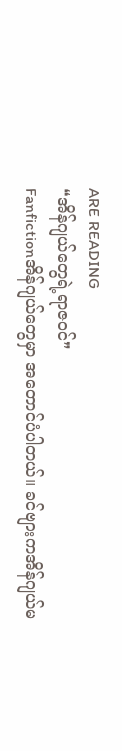ARE READING
❝အိန်ဂျယ်တွေရဲ့ရာဇဝင်❞
Fanfictionအိန်ဂျယ်တွေမှာ အတောင်ပံပါတယ်။ ခင်ဗျားကအိန်ဂျယ်မ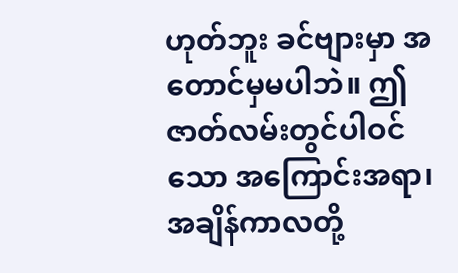ဟုတ်ဘူး ခင်ဗျားမှာ အတောင်မှမပါဘဲ။ ဤဇာတ်လမ်းတွင်ပါဝင်သော အကြောင်းအရာ၊အချိန်ကာလတို့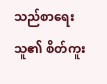သည်စာရေးသူ၏ စိတ်ကူး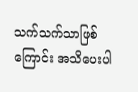သက်သက်သာဖြစ်ကြောင်း အသိပေးပါ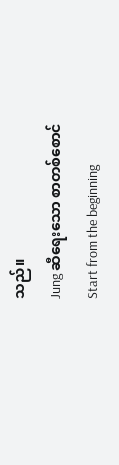သည်။
Jung ဆီရေးသော စာတစ်စောင်
Start from the beginning